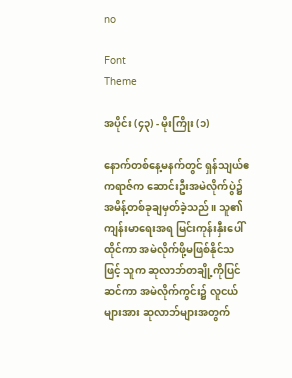no

Font
Theme

အပိုင်း (၄၃) - မိုးကြိုး (၁)

နောက်တစ်နေ့မနက်တွင် ရှန်သျယ်ဧကရာဇ်က ဆောင်းဦးအမဲလိုက်ပွဲ၌ အမိန့်တစ်ခုချမှတ်ခဲ့သည်။ သူ၏ကျန်းမာရေးအရ မြင်းကုန်းနှီးပေါ်ထိုင်ကာ အမဲလိုက်ဖို့မဖြစ်နိုင်သဖြင့် သူက ဆုလာဘ်တချို့ကိုပြင်ဆင်ကာ အမဲလိုက်ကွင်း၌ လူငယ်များအား ဆုလာဘ်များအတွက်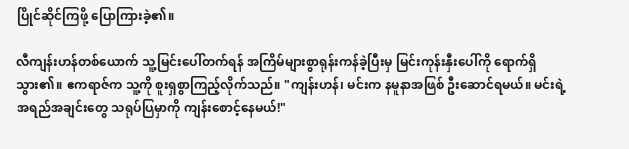ပြိုင်ဆိုင်ကြဖို့ ပြောကြားခဲ့၏။

လီကျန်းဟန်တစ်ယောက် သူ့မြင်းပေါ်တက်ရန် အကြိမ်များစွာရုန်းကန်ခဲ့ပြီးမှ မြင်းကုန်းနှီးပေါ်ကို ရောက်ရှိသွား၏။ ဧကရာဇ်က သူ့ကို စူးရှစွာကြည့်လိုက်သည်။ "ကျန်းဟန်၊ မင်းက နမူနာအဖြစ် ဦးဆောင်ရမယ်။ မင်းရဲ့အရည်အချင်းတွေ သရုပ်ပြမှာကို ကျန်းစောင့်နေမယ်!"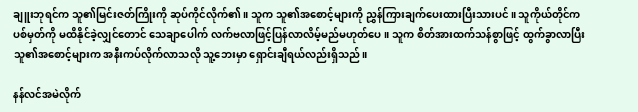ချူးဘုရင်က သူ၏မြင်းဇတ်ကြိုးကို ဆုပ်ကိုင်လိုက်၏။ သူက သူ၏အစောင့်များကို ညွှန်ကြားချက်ပေးထားပြီးသားပင်။ သူကိုယ်တိုင်က ပစ်မှတ်ကို မထိနိုင်ခဲ့လျှင်တောင် သေချာပေါက် လက်ဗလာဖြင့်ပြန်လာလိမ့်မည်မဟုတ်ပေ။ သူက စိတ်အားထက်သန်စွာဖြင့် ထွက်ခွာလာပြီး သူ၏အစောင့်များက အနီးကပ်လိုက်လာသလို သူ့ဘေးမှာ ရှောင်းချီရယ်လည်းရှိသည်။

နန်လင်အမဲလိုက်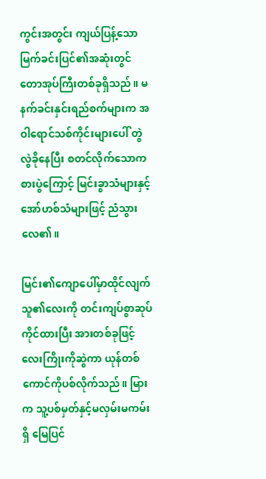ကွင်းအတွင်း ကျယ်ပြန့်သော မြက်ခင်းပြင်၏အဆုံးတွင် တောအုပ်ကြီးတစ်ခုရှိသည်။ မနက်ခင်းနှင်းရည်စက်များက အဝါရောင်သစ်ကိုင်းများပေါ် တွဲလွဲခိုနေပြီး စတင်လိုက်သောကစားပွဲကြောင့် မြင်းခွာသံများနှင့် အော်ဟစ်သံများဖြင့် ညံသွားလေ၏။

မြင်း၏ကျောပေါ်မှာထိုင်လျက် သူ၏လေးကို တင်းကျပ်စွာဆုပ်ကိုင်ထားပြီး အားတစ်ခုဖြင့်လေးကြိုးကိုဆွဲကာ ယုန်တစ်ကောင်ကိုပစ်လိုက်သည်။ မြားက သူ့ပစ်မှတ်နှင့်မလှမ်းမကမ်းရှိ မြေပြင်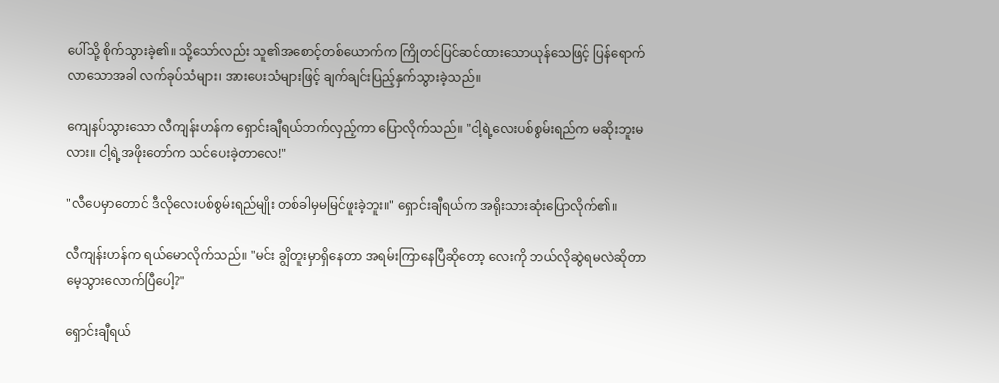ပေါ်သို့ စိုက်သွားခဲ့၏။ သို့သော်လည်း သူ၏အစောင့်တစ်ယောက်က ကြိုတင်ပြင်ဆင်ထားသောယုန်သေဖြင့် ပြန်ရောက်လာသောအခါ လက်ခုပ်သံများ၊ အားပေးသံများဖြင့် ချက်ချင်းပြည့်နှက်သွားခဲ့သည်။

ကျေနပ်သွားသော လီကျန်းဟန်က ရှောင်းချီရယ်ဘက်လှည့်ကာ ပြောလိုက်သည်။ "ငါ့ရဲ့လေးပစ်စွမ်းရည်က မဆိုးဘူးမလား။ ငါ့ရဲ့အဖိုးတော်က သင်ပေးခဲ့တာလေ!"

"လီပေမှာတောင် ဒီလိုလေးပစ်စွမ်းရည်မျိုး တစ်ခါမှမမြင်ဖူးခဲ့ဘူး။" ရှောင်းချီရယ်က အရိုးသားဆုံးပြောလိုက်၏။

လီကျန်းဟန်က ရယ်မောလိုက်သည်။ "မင်း ချွိတူးမှာရှိနေတာ အရမ်းကြာနေပြီဆိုတော့ လေးကို ဘယ်လိုဆွဲရမလဲဆိုတာ မေ့သွားလောက်ပြီပေါ့?"

ရှောင်းချီရယ်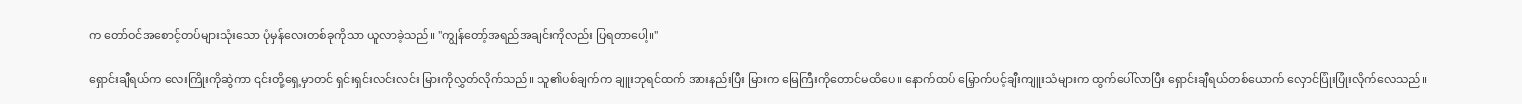က တော်ဝင်အစောင့်တပ်များသုံးသော ပုံမှန်လေးတစ်ခုကိုသာ ယူလာခဲ့သည်။ "ကျွန်တော့်အရည်အချင်းကိုလည်း ပြရတာပေါ့။"

ရှောင်းချီရယ်က လေးကြိုးကိုဆွဲကာ ၎င်းတို့ရှေ့မှာတင် ရှင်းရှင်းလင်းလင်း မြားကိုလွှတ်လိုက်သည်။ သူ၏ပစ်ချက်က ချူးဘုရင်ထက် အားနည်းပြီး မြားက မြေကြီးကိုတောင်မထိပေ။ နောက်ထပ် မြှောက်ပင့်ချီးကျူးသံများက ထွက်ပေါ်လာပြီး ရှောင်းချီရယ်တစ်ယောက် လှောင်ပြုံးပြုံးလိုက်လေသည်။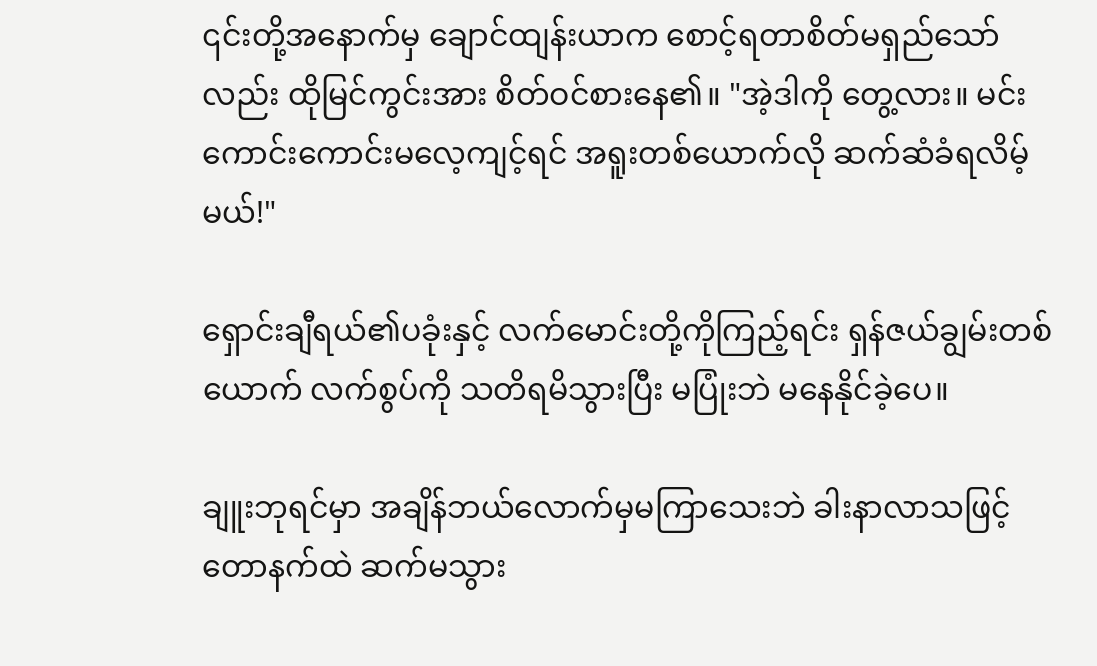၎င်းတို့အနောက်မှ ချောင်ထျန်းယာက စောင့်ရတာစိတ်မရှည်သော်လည်း ထိုမြင်ကွင်းအား စိတ်ဝင်စားနေ၏။ "အဲ့ဒါကို တွေ့လား။ မင်း ကောင်းကောင်းမလေ့ကျင့်ရင် အရူးတစ်ယောက်လို ဆက်ဆံခံရလိမ့်မယ်!"

ရှောင်းချီရယ်၏ပခုံးနှင့် လက်မောင်းတို့ကိုကြည့်ရင်း ရှန်ဇယ်ချွမ်းတစ်ယောက် လက်စွပ်ကို သတိရမိသွားပြီး မပြုံးဘဲ မနေနိုင်ခဲ့ပေ။

ချူးဘုရင်မှာ အချိန်ဘယ်လောက်မှမကြာသေးဘဲ ခါးနာလာသဖြင့် တောနက်ထဲ ဆက်မသွား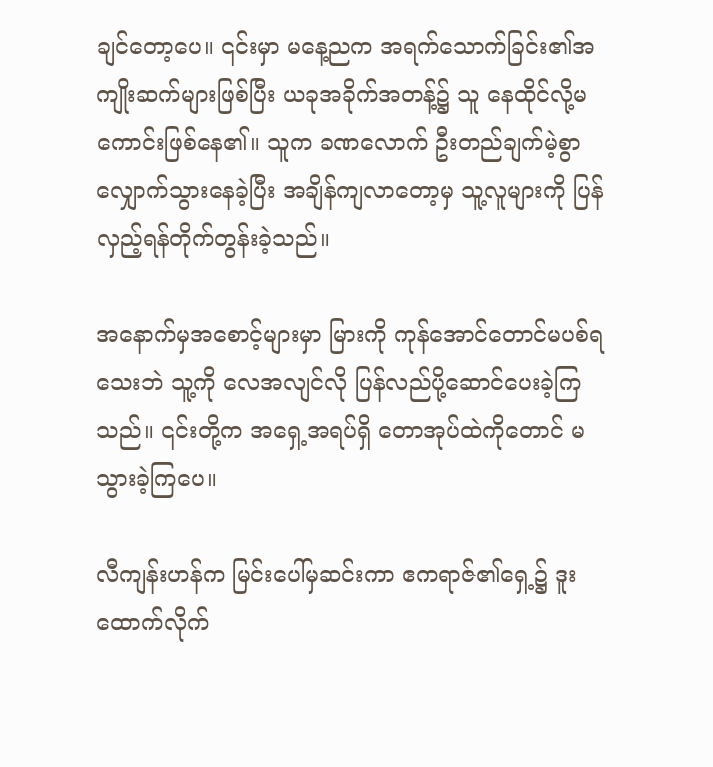ချင်တော့ပေ။ ၎င်းမှာ မနေ့ညက အရက်သောက်ခြင်း၏အကျိုးဆက်များဖြစ်ပြီး ယခုအခိုက်အတန့်၌ သူ နေထိုင်လို့မကောင်းဖြစ်နေ၏။ သူက ခဏလောက် ဦးတည်ချက်မဲ့စွာ လျှောက်သွားနေခဲ့ပြီး အချိန်ကျလာတော့မှ သူ့လူများကို ပြန်လှည့်ရန်တိုက်တွန်းခဲ့သည်။

အနောက်မှအစောင့်များမှာ မြားကို ကုန်အောင်တောင်မပစ်ရသေးဘဲ သူ့ကို လေအလျင်လို ပြန်လည်ပို့ဆောင်ပေးခဲ့ကြသည်။ ၎င်းတို့က အရှေ့အရပ်ရှိ တောအုပ်ထဲကိုတောင် မသွားခဲ့ကြပေ။

လီကျန်းဟန်က မြင်းပေါ်မှဆင်းကာ ဧကရာဇ်၏ရှေ့၌ ဒူးထောက်လိုက်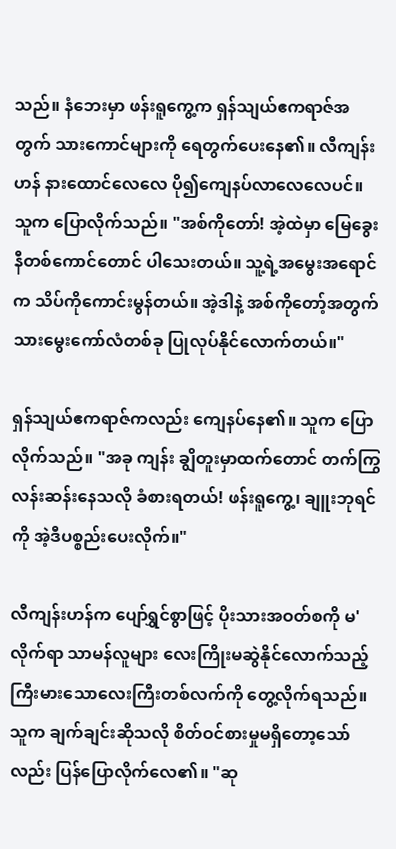သည်။ နံဘေးမှာ ဖန်းရူကွေ့က ရှန်သျယ်ဧကရာဇ်အတွက် သားကောင်များကို ရေတွက်ပေးနေ၏။ လီကျန်းဟန် နားထောင်လေလေ ပို၍ကျေနပ်လာလေလေပင်။ သူက ပြောလိုက်သည်။ "အစ်ကိုတော်! အဲ့ထဲမှာ မြေခွေးနီတစ်ကောင်တောင် ပါသေးတယ်။ သူ့ရဲ့အမွေးအရောင်က သိပ်ကိုကောင်းမွန်တယ်။ အဲ့ဒါနဲ့ အစ်ကိုတော့်အတွက် သားမွေးကော်လံတစ်ခု ပြုလုပ်နိုင်လောက်တယ်။"

ရှန်သျယ်ဧကရာဇ်ကလည်း ကျေနပ်နေ၏။ သူက ပြောလိုက်သည်။ "အခု ကျန်း ချွိတူးမှာထက်တောင် တက်ကြွလန်းဆန်းနေသလို ခံစားရတယ်! ဖန်းရူကွေ့၊ ချူးဘုရင်ကို အဲ့ဒီပစ္စည်းပေးလိုက်။"

လီကျန်းဟန်က ပျော်ရွှင်စွာဖြင့် ပိုးသားအဝတ်စကို မ'လိုက်ရာ သာမန်လူများ လေးကြိုးမဆွဲနိုင်လောက်သည့် ကြီးမားသောလေးကြီးတစ်လက်ကို တွေ့လိုက်ရသည်။ သူက ချက်ချင်းဆိုသလို စိတ်ဝင်စားမှုမရှိတော့သော်လည်း ပြန်ပြောလိုက်လေ၏။ "ဆု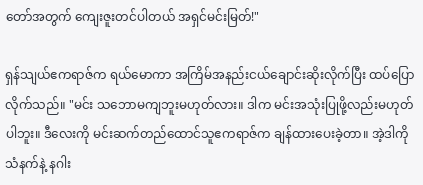တော်အတွက် ကျေးဇူးတင်ပါတယ် အရှင်မင်းမြတ်!"

ရှန်သျယ်ဧကရာဇ်က ရယ်မောကာ အကြိမ်အနည်းငယ်ချောင်းဆိုးလိုက်ပြီး ထပ်ပြောလိုက်သည်။ "မင်း သဘောမကျဘူးမဟုတ်လား။ ဒါက မင်းအသုံးပြုဖို့လည်းမဟုတ်ပါဘူး။ ဒီလေးကို မင်းဆက်တည်ထောင်သူဧကရာဇ်က ချန်ထားပေးခဲ့တာ။ အဲ့ဒါကို သံနက်နဲ့ နဂါး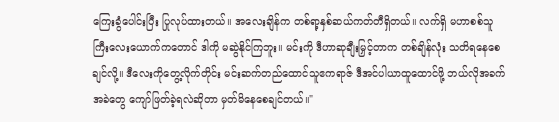ကြေးခွံပေါင်းပြီး ပြုလုပ်ထားတယ်။ အလေးချိန်က တစ်ရာ့နှစ်ဆယ်ကတ်တီရှိတယ်။ လက်ရှိ မဟာစစ်သူကြီးလေးယောက်ကတောင် ဒါကို မဆွဲနိုင်ကြဘူး။ မင်းကို ဒီဟာဆုချီးမြှင့်တာက တစ်ချိန်လုံး သတိရနေစေချင်လို့။ ဒီလေးကိုတွေ့လိုက်တိုင်း မင်းဆက်တည်ထောင်သူဧကရာဇ် ဒီအင်ပါယာထူထောင်ဖို့ ဘယ်လိုအခက်အခဲတွေ ကျော်ဖြတ်ခဲ့ရလဲဆိုတာ မှတ်မိနေစေချင်တယ်။"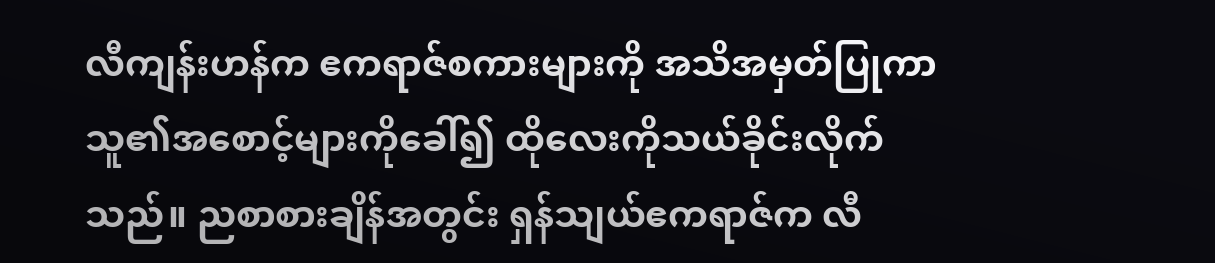လီကျန်းဟန်က ဧကရာဇ်စကားများကို အသိအမှတ်ပြုကာ သူ၏အစောင့်များကိုခေါ်၍ ထိုလေးကိုသယ်ခိုင်းလိုက်သည်။ ညစာစားချိန်အတွင်း ရှန်သျယ်ဧကရာဇ်က လီ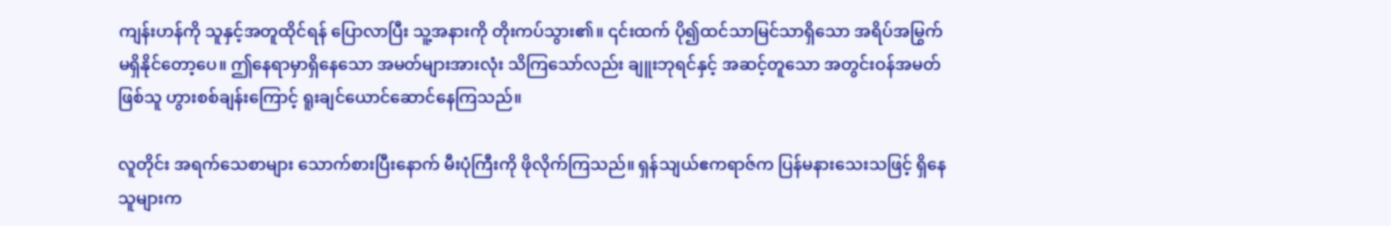ကျန်းဟန်ကို သူနှင့်အတူထိုင်ရန် ပြောလာပြီး သူ့အနားကို တိုးကပ်သွား၏။ ၎င်းထက် ပို၍ထင်သာမြင်သာရှိသော အရိပ်အမြွက်မရှိနိုင်တော့ပေ။ ဤနေရာမှာရှိနေသော အမတ်များအားလုံး သိကြသော်လည်း ချူးဘုရင်နှင့် အဆင့်တူသော အတွင်းဝန်အမတ်ဖြစ်သူ ဟွားစစ်ချန်းကြောင့် ရူးချင်ယောင်ဆောင်နေကြသည်။

လူတိုင်း အရက်သေစာများ သောက်စားပြီးနောက် မီးပုံကြီးကို ဖိုလိုက်ကြသည်။ ရှန်သျယ်ဧကရာဇ်က ပြန်မနားသေးသဖြင့် ရှိနေသူများက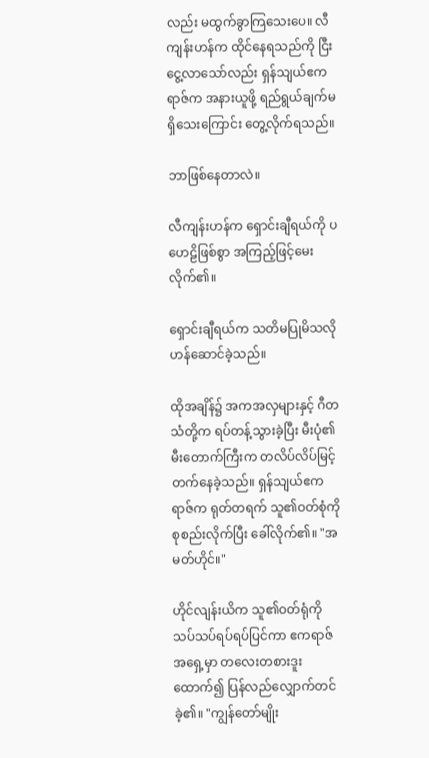လည်း မထွက်ခွာကြသေးပေ။ လီကျန်းဟန်က ထိုင်နေရသည်ကို ငြီးငွေ့လာသော်လည်း ရှန်သျယ်ဧကရာဇ်က အနားယူဖို့ ရည်ရွယ်ချက်မရှိသေးကြောင်း တွေ့လိုက်ရသည်။

ဘာဖြစ်နေတာလဲ။

လီကျန်းဟန်က ရှောင်းချီရယ်ကို ပဟေဠိဖြစ်စွာ အကြည့်ဖြင့်မေးလိုက်၏။

ရှောင်းချီရယ်က သတိမပြုမိသလို ဟန်ဆောင်ခဲ့သည်။

ထိုအချိန်၌ အကအလှများနှင့် ဂီတသံတို့က ရပ်တန့်သွားခဲ့ပြီး မီးပုံ၏မီးတောက်ကြီးက တလိပ်လိပ်မြင့်တက်နေခဲ့သည်။ ရှန်သျယ်ဧကရာဇ်က ရုတ်တရက် သူ၏ဝတ်စုံကို စုစည်းလိုက်ပြီး ခေါ်လိုက်၏။ "အမတ်ဟိုင်။"

ဟိုင်လျန်းယိက သူ၏ဝတ်ရုံကို သပ်သပ်ရပ်ရပ်ပြင်ကာ ဧကရာဇ်အရှေ့မှာ တလေးတစားဒူးထောက်၍ ပြန်လည်လျှောက်တင်ခဲ့၏။ "ကျွန်တော်မျိုး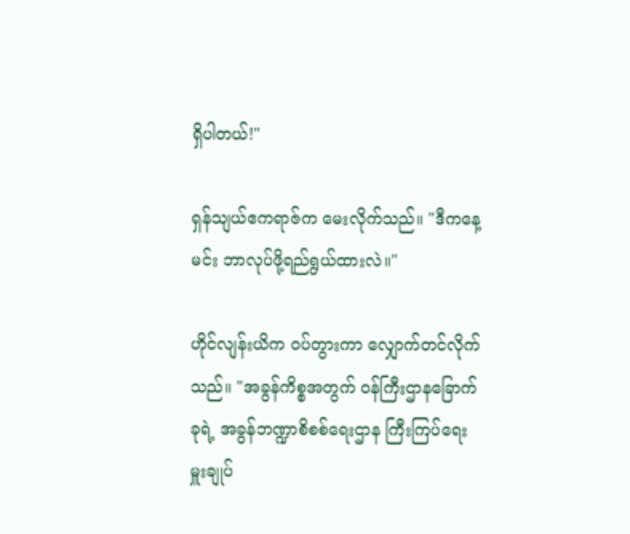ရှိပါတယ်!"

ရှန်သျယ်ဧကရာဇ်က မေးလိုက်သည်။ "ဒီကနေ့ မင်း ဘာလုပ်ဖို့ရည်ရွယ်ထားလဲ။"

ဟိုင်လျန်းယိက ဝပ်တွားကာ လျှောက်တင်လိုက်သည်။ "အခွန်ကိစ္စအတွက် ဝန်ကြီးဌာနခြောက်ခုရဲ့ အခွန်ဘဏ္ဍာစိစစ်ရေးဌာန ကြီးကြပ်ရေးမှူးချုပ်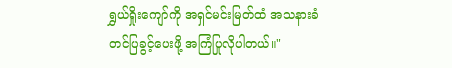ရွှယ်ရှိုးကျော်ကို အရှင်မင်းမြတ်ထံ အသနားခံတင်ပြခွင့်ပေးဖို့ အကြံပြုလိုပါတယ်။"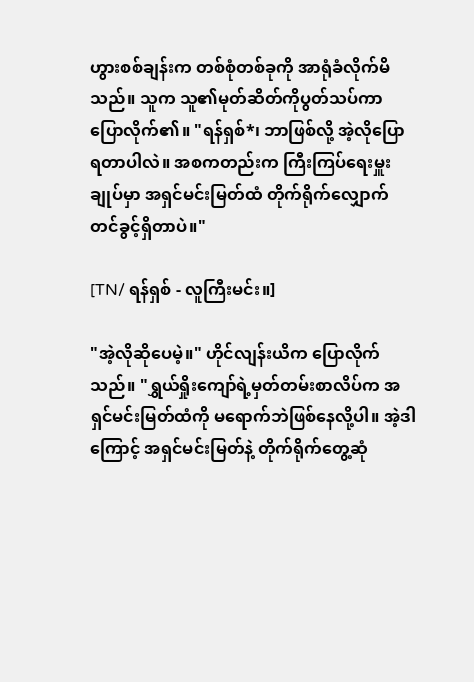ဟွားစစ်ချန်းက တစ်စုံတစ်ခုကို အာရုံခံလိုက်မိသည်။ သူက သူ၏မုတ်ဆိတ်ကိုပွတ်သပ်ကာ ပြောလိုက်၏။ "ရန်ရှစ်*၊ ဘာဖြစ်လို့ အဲ့လိုပြောရတာပါလဲ။ အစကတည်းက ကြီးကြပ်ရေးမှူးချုပ်မှာ အရှင်မင်းမြတ်ထံ တိုက်ရိုက်လျှောက်တင်ခွင့်ရှိတာပဲ။"

[TN/ ရန်ရှစ် - လူကြီးမင်း။]

"အဲ့လိုဆိုပေမဲ့။" ဟိုင်လျန်းယိက ပြောလိုက်သည်။ "ရွှယ်ရှိုးကျော်ရဲ့မှတ်တမ်းစာလိပ်က အရှင်မင်းမြတ်ထံကို မရောက်ဘဲဖြစ်နေလို့ပါ။ အဲ့ဒါကြောင့် အရှင်မင်းမြတ်နဲ့ တိုက်ရိုက်တွေ့ဆုံ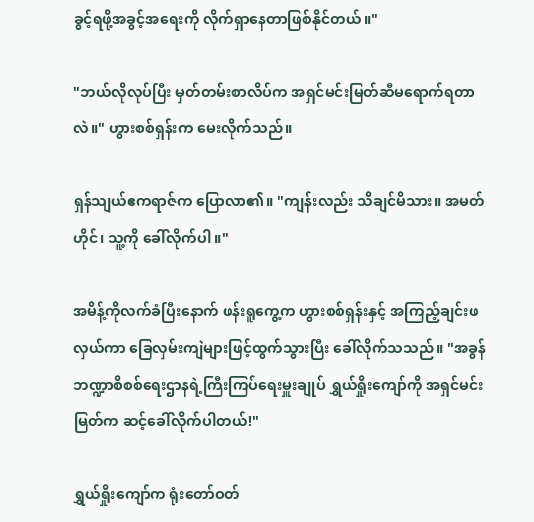ခွင့်ရဖို့အခွင့်အရေးကို လိုက်ရှာနေတာဖြစ်နိုင်တယ်။"

"ဘယ်လိုလုပ်ပြီး မှတ်တမ်းစာလိပ်က အရှင်မင်းမြတ်ဆီမရောက်ရတာလဲ။" ဟွားစစ်ရှန်းက မေးလိုက်သည်။

ရှန်သျယ်ဧကရာဇ်က ပြောလာ၏။ "ကျန်းလည်း သိချင်မိသား။ အမတ်ဟိုင်၊ သူ့ကို ခေါ်လိုက်ပါ။"

အမိန့်ကိုလက်ခံပြီးနောက် ဖန်းရူကွေ့က ဟွားစစ်ရှန်းနှင့် အကြည့်ချင်းဖလှယ်ကာ ခြေလှမ်းကျဲများဖြင့်ထွက်သွားပြီး ခေါ်လိုက်သသည်။ "အခွန်ဘဏ္ဍာစိစစ်ရေးဌာနရဲ့ကြီးကြပ်ရေးမှူးချုပ် ရွှယ်ရှိုးကျော်ကို အရှင်မင်းမြတ်က ဆင့်ခေါ်လိုက်ပါတယ်!"

ရွှယ်ရှိုးကျော်က ရုံးတော်ဝတ်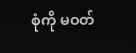စုံကို မဝတ်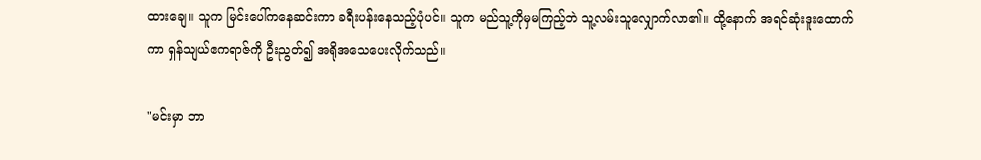ထားချေ။ သူက မြင်းပေါ်ကနေဆင်းကာ ခရီးပန်းနေသည့်ပုံပင်။ သူက မည်သူ့ကိုမှမကြည့်ဘဲ သူ့လမ်းသူလျှောက်လာ၏။ ထို့နောက် အရင်ဆုံးဒူးထောက်ကာ ရှန်သျယ်ဧကရာဇ်ကို ဦးညွတ်၍ အရိုအသေပေးလိုက်သည်။

"မင်းမှာ ဘာ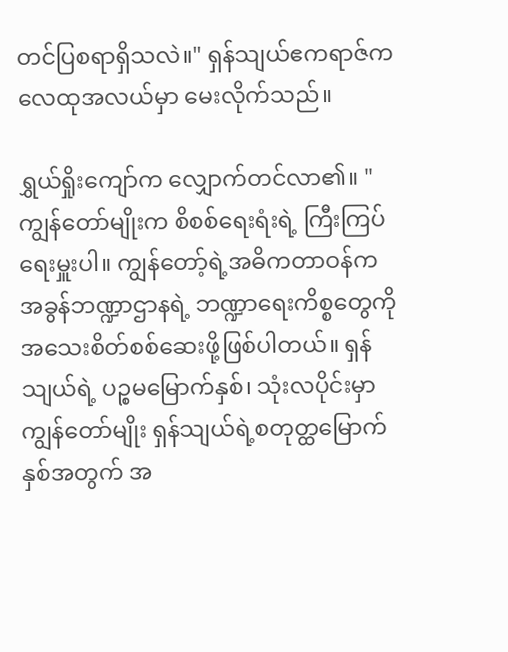တင်ပြစရာရှိသလဲ။" ရှန်သျယ်ဧကရာဇ်က လေထုအလယ်မှာ မေးလိုက်သည်။

ရွှယ်ရှိုးကျော်က လျှောက်တင်လာ၏။ "ကျွန်တော်မျိုးက စိစစ်ရေးရံးရဲ့ ကြီးကြပ်ရေးမှူးပါ။ ကျွန်တော့်ရဲ့အဓိကတာဝန်က အခွန်ဘဏ္ဍာဌာနရဲ့ ဘဏ္ဍာရေးကိစ္စတွေကို အသေးစိတ်စစ်ဆေးဖို့ဖြစ်ပါတယ်။ ရှန်သျယ်ရဲ့ ပဉ္စမမြောက်နှစ်၊ သုံးလပိုင်းမှာ ကျွန်တော်မျိုး ရှန်သျယ်ရဲ့စတုတ္ထမြောက်နှစ်အတွက် အ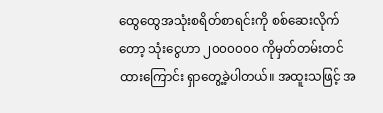ထွေထွေအသုံးစရိတ်စာရင်းကို စစ်ဆေးလိုက်တော့ သုံးငွေဟာ ၂၀၀၀၀၀၀ ကိုမှတ်တမ်းတင်ထားကြောင်း ရှာတွေ့ခဲ့ပါတယ်။ အထူးသဖြင့် အ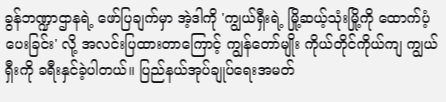ခွန်ဘဏ္ဍာဌာနရဲ့ ဖော်ပြချက်မှာ အဲ့ဒါကို 'ကျွယ်ရှီးရဲ့ မြို့ဆယ့်သုံးမြို့ကို ထောက်ပံ့ပေးခြင်း' လို့ အလင်းပြထားတာကြောင့် ကျွန်တော်မျိုး ကိုယ်တိုင်ကိုယ်ကျ ကျွယ်ရှီးကို ခရီးနှင်ခဲ့ပါတယ်။ ပြည်နယ်အုပ်ချုပ်ရေးအမတ်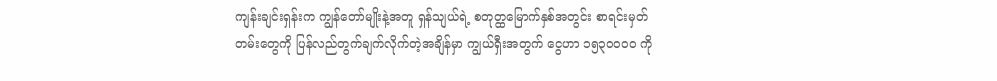ကျန်းချင်းရှန်းက ကျွန်တော်မျိုးနဲ့အတူ ရှန်သျယ်ရဲ့ စတုတ္ထမြောက်နှစ်အတွင်း စာရင်းမှတ်တမ်းတွေကို ပြန်လည်တွက်ချက်လိုက်တဲ့အချိန်မှာ ကျွယ်ရှီးအတွက် ငွေဟာ ၁၅၃၀၀၀၀ ကို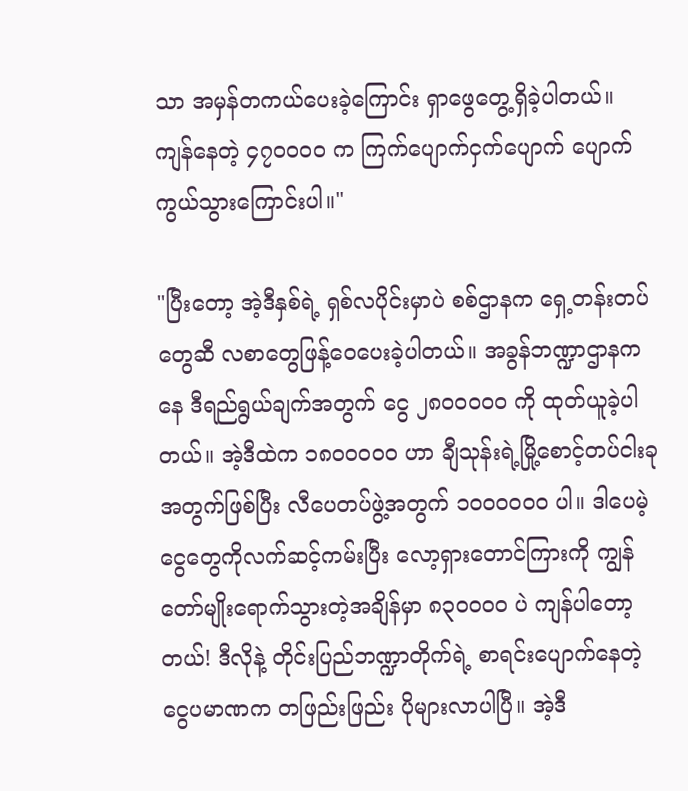သာ အမှန်တကယ်ပေးခဲ့ကြောင်း ရှာဖွေတွေ့ရှိခဲ့ပါတယ်။ ကျန်နေတဲ့ ၄၇၀၀၀၀ က ကြက်ပျောက်ငှက်ပျောက် ပျောက်ကွယ်သွားကြောင်းပါ။"

"ပြီးတော့ အဲ့ဒီနှစ်ရဲ့ ရှစ်လပိုင်းမှာပဲ စစ်ဌာနက ရှေ့တန်းတပ်တွေဆီ လစာတွေဖြန့်ဝေပေးခဲ့ပါတယ်။ အခွန်ဘဏ္ဍာဌာနကနေ ဒီရည်ရွယ်ချက်အတွက် ငွေ ၂၈၀၀၀၀၀ ကို ထုတ်ယူခဲ့ပါတယ်။ အဲ့ဒီထဲက ၁၈၀၀၀၀၀ ဟာ ချီသုန်းရဲ့မြို့စောင့်တပ်ငါးခုအတွက်ဖြစ်ပြီး လီပေတပ်ဖွဲ့အတွက် ၁၀၀၀၀၀၀ ပါ။ ဒါပေမဲ့ ငွေတွေကိုလက်ဆင့်ကမ်းပြီး လော့ရှားတောင်ကြားကို ကျွန်တော်မျိုးရောက်သွားတဲ့အချိန်မှာ ၈၃၀၀၀၀ ပဲ ကျန်ပါတော့တယ်! ဒီလိုနဲ့ တိုင်းပြည်ဘဏ္ဍာတိုက်ရဲ့ စာရင်းပျောက်နေတဲ့ငွေပမာဏက တဖြည်းဖြည်း ပိုများလာပါပြီ။ အဲ့ဒီ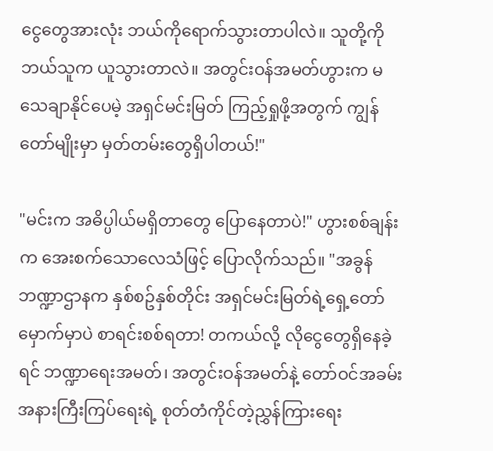ငွေတွေအားလုံး ဘယ်ကိုရောက်သွားတာပါလဲ။ သူတို့ကို ဘယ်သူက ယူသွားတာလဲ။ အတွင်းဝန်အမတ်ဟွားက မသေချာနိုင်ပေမဲ့ အရှင်မင်းမြတ် ကြည့်ရှုဖို့အတွက် ကျွန်တော်မျိုးမှာ မှတ်တမ်းတွေရှိပါတယ်!"

"မင်းက အဓိပ္ပါယ်မရှိတာတွေ ပြောနေတာပဲ!" ဟွားစစ်ချန်းက အေးစက်သောလေသံဖြင့် ပြောလိုက်သည်။ "အခွန်ဘဏ္ဍာဌာနက နှစ်စဥ်နှစ်တိုင်း အရှင်မင်းမြတ်ရဲ့ရှေ့တော်မှောက်မှာပဲ စာရင်းစစ်ရတာ! တကယ်လို့ လိုငွေတွေရှိနေခဲ့ရင် ဘဏ္ဍာရေးအမတ်၊ အတွင်းဝန်အမတ်နဲ့ တော်ဝင်အခမ်းအနားကြီးကြပ်ရေးရဲ့ စုတ်တံကိုင်တဲ့ညွှန်ကြားရေး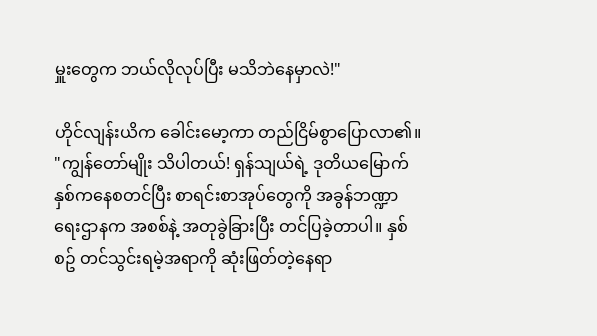မှူးတွေက ဘယ်လိုလုပ်ပြီး မသိဘဲနေမှာလဲ!"

ဟိုင်လျန်းယိက ခေါင်းမော့ကာ တည်ငြိမ်စွာပြောလာ၏။ "ကျွန်တော်မျိုး သိပါတယ်! ရှန်သျယ်ရဲ့ ဒုတိယမြောက်နှစ်ကနေစတင်ပြီး စာရင်းစာအုပ်တွေကို အခွန်ဘဏ္ဍာရေးဌာနက အစစ်နဲ့ အတုခွဲခြားပြီး တင်ပြခဲ့တာပါ။ နှစ်စဥ် တင်သွင်းရမဲ့အရာကို ဆုံးဖြတ်တဲ့နေရာ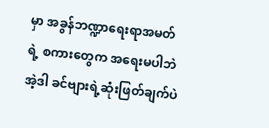မှာ အခွန်ဘဏ္ဍာရေးရာအမတ်ရဲ့ စကားတွေက အရေးမပါဘဲ အဲ့ဒါ ခင်ဗျားရဲ့ဆုံးဖြတ်ချက်ပဲ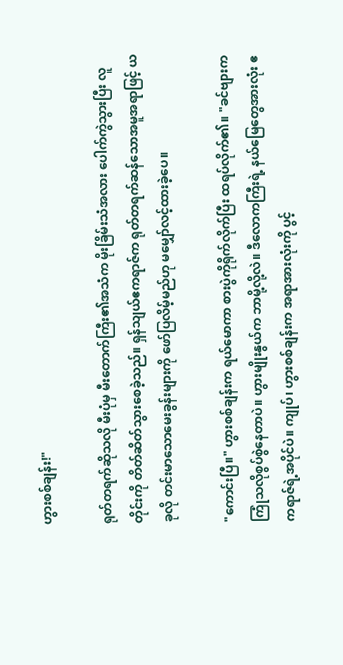ဟွားစစ်ချန်း!"

ရုတ်တရက်ဆိုသလို မီးပုံမှ မီးတောက်ကြီး၏အသံက မိုးခြိမ်းသံအလား ပေါက်ကွဲသွားပြီး လူတိုင်းကို တိတ်ဆိတ်သွားစေခဲ့သည်။ ရှန်သျယ်ဧကရာဇ်က ရုတ်တရက်ဆန်သောအမူအရာဖြင့် ယခုလို တင်းမာသောမေးခွန်းများကို ဖော်ပြလိမ့်မည်ဟု မမျှော်လင့်ထားခဲ့ပေ။

"ကောင်းပြီ။" ဟွားစစ်ချန်းက ရယ်မောကာ စားပွဲကိုရိုက်လိုက်ပြီး ထရပ်လိုက်၏။ "ခင်ဗျားက ကြုံသလိုစွပ်စွဲနေတာပဲ။ ဟွားမျိုးနွယ်က ဘာမို့လို့လဲ။ ဒီလောကကြီးရဲ့ နယ်မြေတွေအားလုံး ဧကရာဇ်ရဲ့အပိုင်ပဲ။ ကျုပ်၊ ဟွားစစ်ချန်းက အရာအားလုံးကို ပွင့်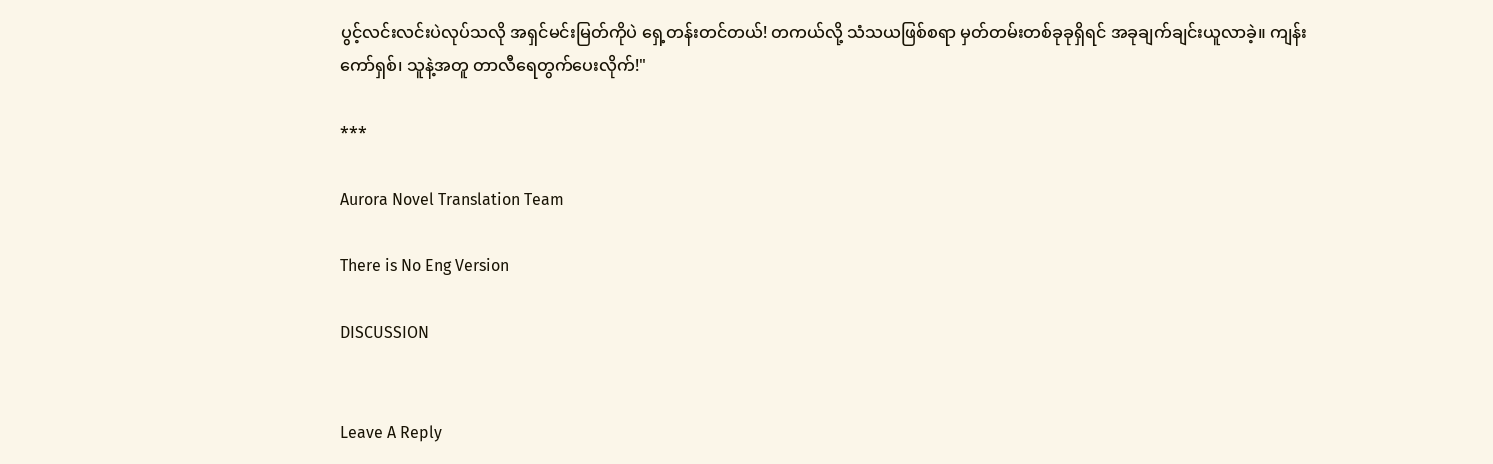ပွင့်လင်းလင်းပဲလုပ်သလို အရှင်မင်းမြတ်ကိုပဲ ရှေ့တန်းတင်တယ်! တကယ်လို့ သံသယဖြစ်စရာ မှတ်တမ်းတစ်ခုခုရှိရင် အခုချက်ချင်းယူလာခဲ့။ ကျန်းကော်ရှစ်၊ သူနဲ့အတူ တာလီရေတွက်ပေးလိုက်!"

***

Aurora Novel Translation Team

There is No Eng Version

DISCUSSION


Leave A Reply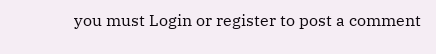you must Login or register to post a comment